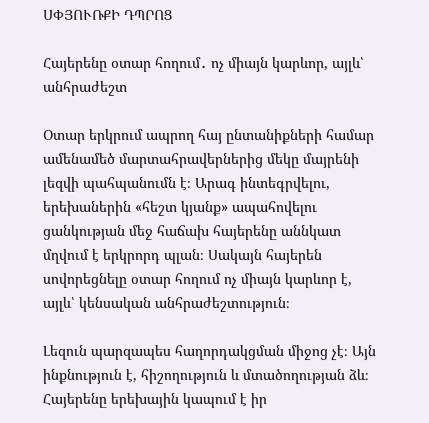ՍՓՅՈՒՌՔԻ ԴՊՐՈՑ

Հայերենը օտար հողում․ ոչ միայն կարևոր, այլև՝ անհրաժեշտ

Օտար երկրում ապրող հայ ընտանիքների համար ամենամեծ մարտահրավերներից մեկը մայրենի լեզվի պահպանումն է։ Արագ ինտեգրվելու, երեխաներին «հեշտ կյանք» ապահովելու ցանկության մեջ հաճախ հայերենը աննկատ մղվում է երկրորդ պլան։ Սակայն հայերեն սովորեցնելը օտար հողում ոչ միայն կարևոր է, այլև՝ կենսական անհրաժեշտություն։

Լեզուն պարզապես հաղորդակցման միջոց չէ։ Այն ինքնություն է, հիշողություն և մտածողության ձև։ Հայերենը երեխային կապում է իր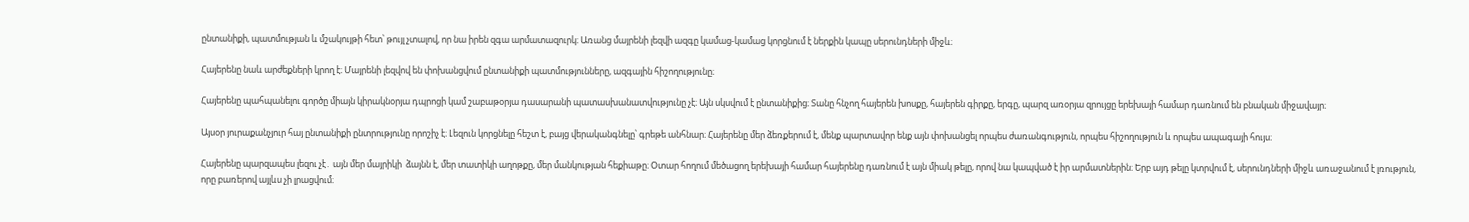ընտանիքի, պատմության և մշակույթի հետ՝ թույլ չտալով, որ նա իրեն զգա արմատազուրկ։ Առանց մայրենի լեզվի ազգը կամաց-կամաց կորցնում է ներքին կապը սերունդների միջև։

Հայերենը նաև արժեքների կրող է։ Մայրենի լեզվով են փոխանցվում ընտանիքի պատմությունները, ազգային հիշողությունը։

Հայերենը պահպանելու գործը միայն կիրակնօրյա դպրոցի կամ շաբաթօրյա դասարանի պատասխանատվությունը չէ։ Այն սկսվում է ընտանիքից։ Տանը հնչող հայերեն խոսքը, հայերեն գիրքը, երգը, պարզ առօրյա զրույցը երեխայի համար դառնում են բնական միջավայր։

Այսօր յուրաքանչյուր հայ ընտանիքի ընտրությունը որոշիչ է։ Լեզուն կորցնելը հեշտ է, բայց վերականգնելը՝ գրեթե անհնար։ Հայերենը մեր ձեռքերում է, մենք պարտավոր ենք այն փոխանցել որպես ժառանգություն, որպես հիշողություն և որպես ապագայի հույս։

Հայերենը պարզապես լեզու չէ․ այն մեր մայրիկի  ձայնն է, մեր տատիկի աղոթքը, մեր մանկության հեքիաթը։ Օտար հողում մեծացող երեխայի համար հայերենը դառնում է այն միակ թելը, որով նա կապված է իր արմատներին։ Երբ այդ թելը կտրվում է, սերունդների միջև առաջանում է լռություն, որը բառերով այլևս չի լրացվում։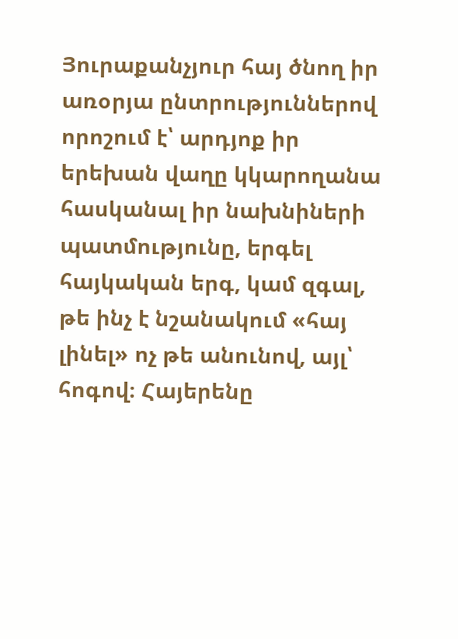Յուրաքանչյուր հայ ծնող իր առօրյա ընտրություններով որոշում է՝ արդյոք իր երեխան վաղը կկարողանա հասկանալ իր նախնիների պատմությունը, երգել հայկական երգ, կամ զգալ, թե ինչ է նշանակում «հայ լինել» ոչ թե անունով, այլ՝ հոգով։ Հայերենը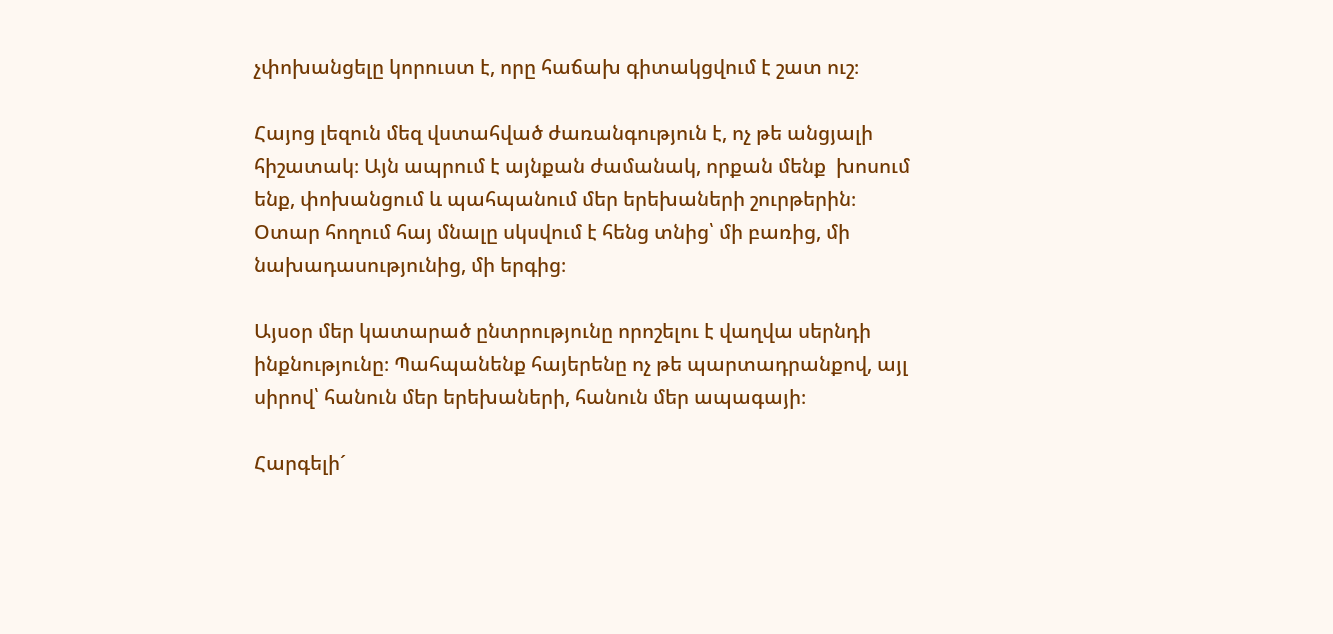չփոխանցելը կորուստ է, որը հաճախ գիտակցվում է շատ ուշ։

Հայոց լեզուն մեզ վստահված ժառանգություն է, ոչ թե անցյալի հիշատակ։ Այն ապրում է այնքան ժամանակ, որքան մենք  խոսում ենք, փոխանցում և պահպանում մեր երեխաների շուրթերին։ Օտար հողում հայ մնալը սկսվում է հենց տնից՝ մի բառից, մի նախադասությունից, մի երգից։

Այսօր մեր կատարած ընտրությունը որոշելու է վաղվա սերնդի ինքնությունը։ Պահպանենք հայերենը ոչ թե պարտադրանքով, այլ սիրով՝ հանուն մեր երեխաների, հանուն մեր ապագայի։

Հարգելի´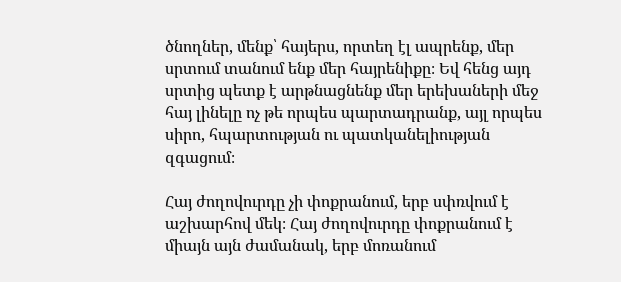ծնողներ, մենք՝ հայերս, որտեղ էլ ապրենք, մեր սրտում տանում ենք մեր հայրենիքը։ Եվ հենց այդ սրտից պետք է արթնացնենք մեր երեխաների մեջ հայ լինելը ոչ թե որպես պարտադրանք, այլ որպես սիրո, հպարտության ու պատկանելիության զգացում։

Հայ ժողովուրդը չի փոքրանում, երբ սփռվում է աշխարհով մեկ։ Հայ ժողովուրդը փոքրանում է միայն այն ժամանակ, երբ մոռանում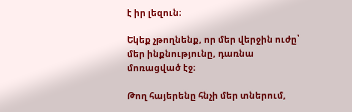է իր լեզուն։

Եկեք չթողնենք, որ մեր վերջին ուժը՝ մեր ինքնությունը, դառնա մոռացված էջ։

Թող հայերենը հնչի մեր տներում,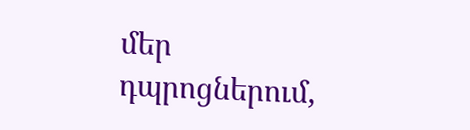մեր դպրոցներում,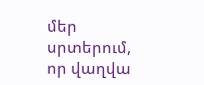մեր սրտերում, որ վաղվա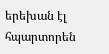երեխան էլ հպարտորեն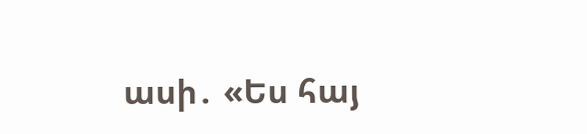ասի․ «Ես հայ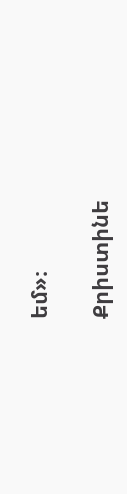եմ»։

Քրիստինե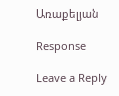Առաքելյան

Response

Leave a Reply